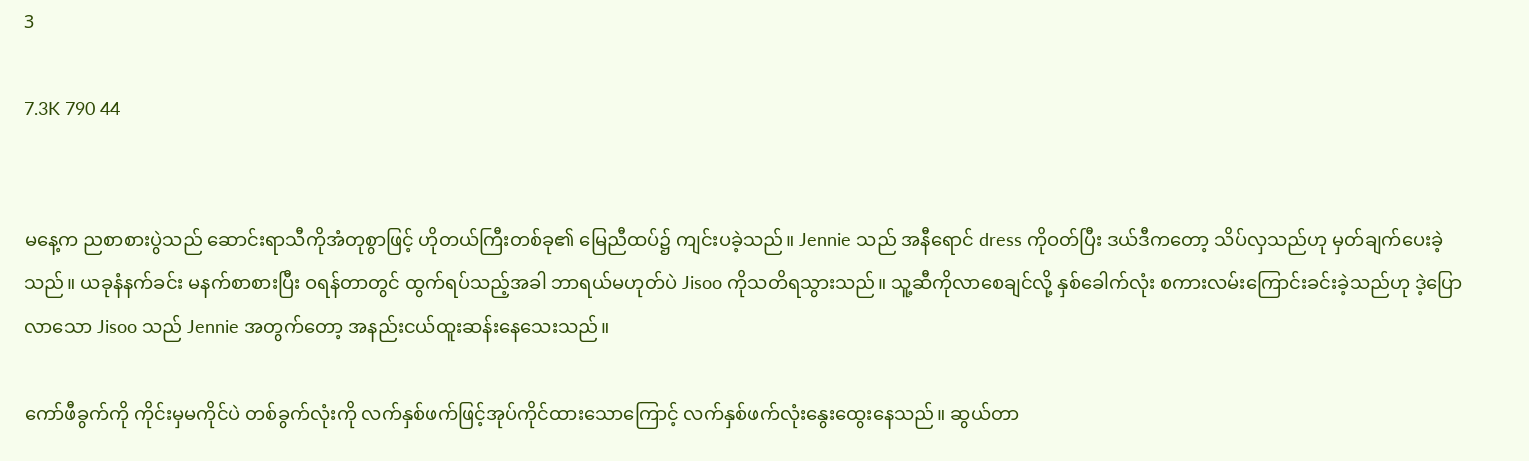3

7.3K 790 44


မနေ့က ညစာစားပွဲသည် ဆောင်းရာသီကိုအံတုစွာဖြင့် ဟိုတယ်ကြီးတစ်ခု၏ မြေညီထပ်၌ ကျင်းပခဲ့သည်။ Jennie သည် အနီရောင် dress ကိုဝတ်ပြီး ဒယ်ဒီကတော့ သိပ်လှသည်ဟု မှတ်ချက်ပေးခဲ့သည်။ ယခုနံနက်ခင်း မနက်စာစားပြီး ဝရန်တာတွင် ထွက်ရပ်သည့်အခါ ဘာရယ်မဟုတ်ပဲ Jisoo ကိုသတိရသွားသည်။ သူ့ဆီကိုလာစေချင်လို့ နှစ်ခေါက်လုံး စကားလမ်းကြောင်းခင်းခဲ့သည်ဟု ဒဲ့ပြောလာသော Jisoo သည် Jennie အတွက်တော့ အနည်းငယ်ထူးဆန်းနေသေးသည်။

ကော်ဖီခွက်ကို ကိုင်းမှမကိုင်ပဲ တစ်ခွက်လုံးကို လက်နှစ်ဖက်ဖြင့်အုပ်ကိုင်ထားသောကြောင့် လက်နှစ်ဖက်လုံးနွေးထွေးနေသည်။ ဆွယ်တာ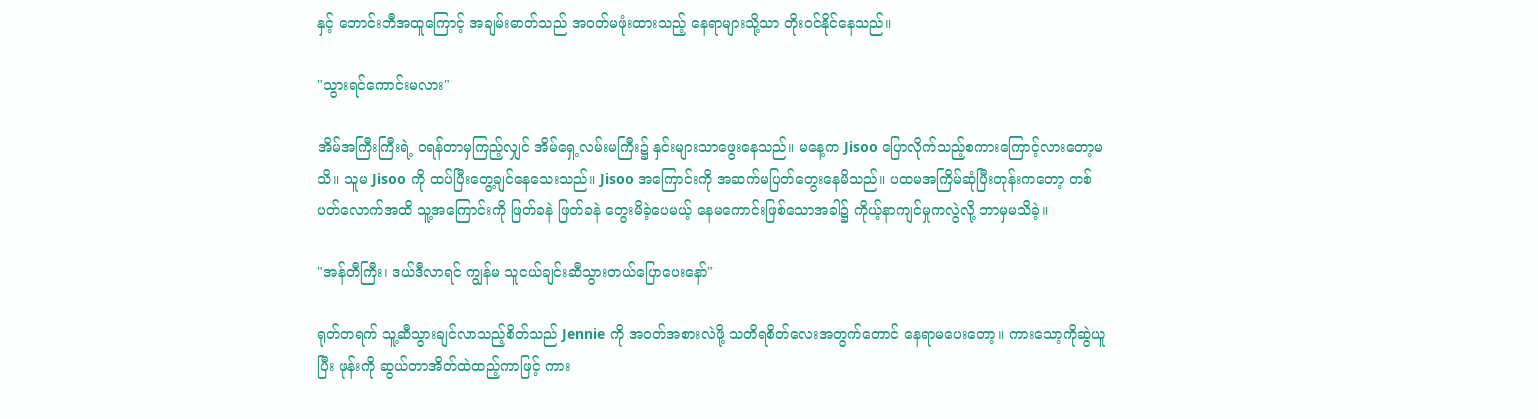နှင့် ဘောင်းဘီအထူကြောင့် အချမ်းဓာတ်သည် အဝတ်မဖုံးထားသည့် နေရာများသို့သာ တိုးဝင်နိုင်နေသည်။

"သွားရင်ကောင်းမလား"

အိမ်အကြီးကြီးရဲ့ ဝရန်တာမှကြည့်လျှင် အိမ်ရှေ့လမ်းမကြီး၌ နှင်းများသာဖွေးနေသည်။ မနေ့က Jisoo ပြောလိုက်သည့်စကားကြောင့်လားတော့မသိ။ သူမ Jisoo ကို ထပ်ပြီးတွေ့ချင်နေသေးသည်။ Jisoo အကြောင်းကို အဆက်မပြတ်တွေးနေမိသည်။ ပထမအကြိမ်ဆုံပြီးတုန်းကတော့ တစ်ပတ်လောက်အထိ သူ့အကြောင်းကို ဖြတ်ခနဲ ဖြတ်ခနဲ တွေးမိခဲ့ပေမယ့် နေမကောင်းဖြစ်သောအခါ၌ ကိုယ့်နာကျင်မှုကလွဲလို့ ဘာမှမသိခဲ့။

"အန်တီကြီး၊ ဒယ်ဒီလာရင် ကျွန်မ သူငယ်ချင်းဆီသွားတယ်ပြောပေးနော်"

ရုတ်တရက် သူ့ဆီသွားချင်လာသည့်စိတ်သည် Jennie ကို အဝတ်အစားလဲဖို့ သတိရစိတ်လေးအတွက်တောင် နေရာမပေးတော့။ ကားသော့ကိုဆွဲယူပြီး ဖုန်းကို ဆွယ်တာအိတ်ထဲထည့်ကာဖြင့် ကား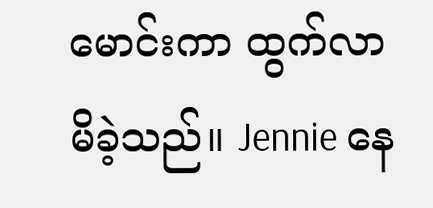မောင်းကာ ထွက်လာမိခဲ့သည်။ Jennie နေ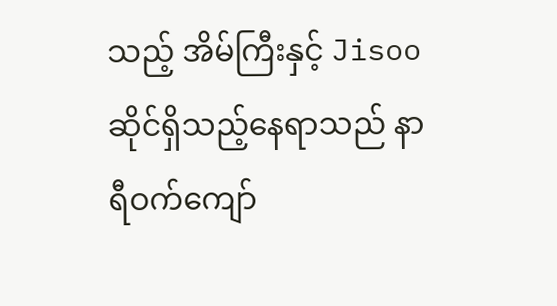သည့် အိမ်ကြီးနှင့် Jisoo ဆိုင်ရှိသည့်နေရာသည် နာရီဝက်ကျော်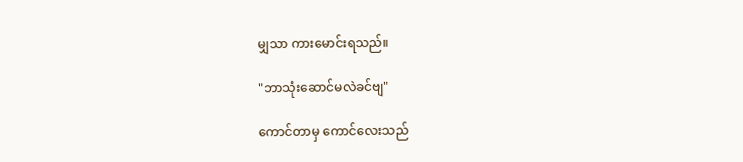မျှသာ ကားမောင်းရသည်။

"ဘာသုံးဆောင်မလဲခင်ဗျ"

ကောင်တာမှ ကောင်လေးသည်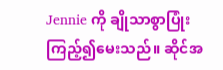Jennie ကို ချိုသာစွာပြုံးကြည့်၍မေးသည်။ ဆိုင်အ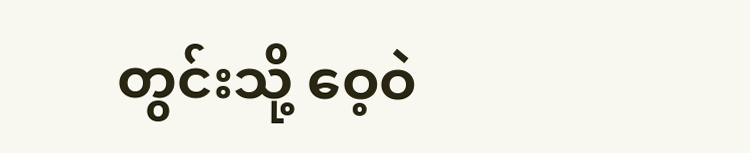တွင်းသို့ ဝေ့ဝဲ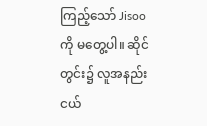ကြည့်သော် Jisoo ကို မတွေ့ပါ။ ဆိုင်တွင်း၌ လူအနည်းငယ်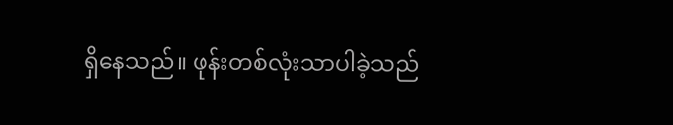ရှိနေသည်။ ဖုန်းတစ်လုံးသာပါခဲ့သည်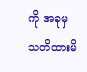ကို အခုမှသတိထားမိ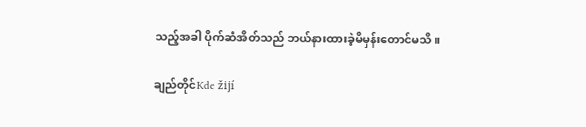သည့်အခါ ပိုက်ဆံအိတ်သည် ဘယ်နားထားခဲ့မိမှန်းတောင်မသိ။

ချည်တိုင်Kde žijí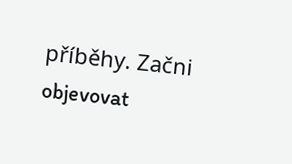příběhy. Začni objevovat